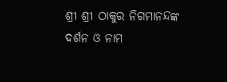ଶ୍ରୀ ଶ୍ରୀ ଠାକୁର ନିଗମାନନ୍ଦଙ୍କ ଦର୍ଶନ ଓ ନାମ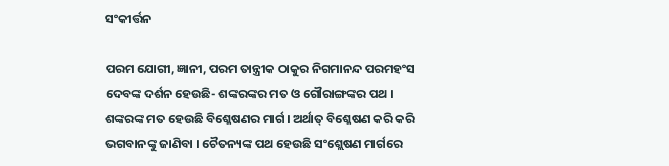ସଂକୀର୍ତ୍ତନ

ପରମ ଯୋଗୀ, ଜ୍ଞାନୀ, ପରମ ତାନ୍ତ୍ରୀକ ଠାକୁର ନିଗମାନନ୍ଦ ପରମହଂସ ଦେବଙ୍କ ଦର୍ଶନ ହେଉଛି- ଶଙ୍କରଙ୍କର ମତ ଓ ଗୌରାଙ୍ଗଙ୍କର ପଥ । ଶଙ୍କରଙ୍କ ମତ ହେଉଛି ବିଶ୍ଳେଷଣର ମାର୍ଗ । ଅର୍ଥାତ୍ ବିଶ୍ଳେଷଣ କରି କରି ଭଗବାନଙ୍କୁ ଜାଣିବା । ଚୈତନ୍ୟଙ୍କ ପଥ ହେଉଛି ସଂଶ୍ଲେଷଣ ମାର୍ଗରେ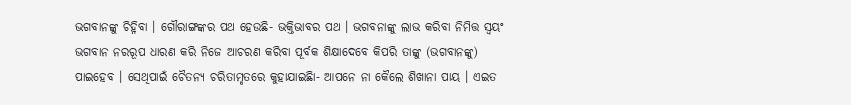ଭଗବାନଙ୍କୁ ଚିହ୍ନିବା । ଗୌରାଙ୍ଗଙ୍କର ପଥ ହେଉଛି- ଭକ୍ତିଭାବର ପଥ । ଭଗବନାଙ୍କୁ ଲାଭ କରିବା ନିମିତ୍ତ ସ୍ୱୟଂ ଭଗବାନ ନରରୂପ ଧାରଣ କରି ନିଜେ ଆଚରଣ କରିବା ପୂର୍ବକ ଶିକ୍ଷାଦେବେ କିପରି ତାଙ୍କୁ (ଭଗବାନଙ୍କୁ) ପାଇହେବ । ସେଥିପାଇଁ ଚୈତନ୍ୟ ଚରିତାମୃତରେ କୁହାଯାଇଛିା- ଆପନେ ନା କୈଲେ ଶିଖାନା ପାୟ । ଏଇତ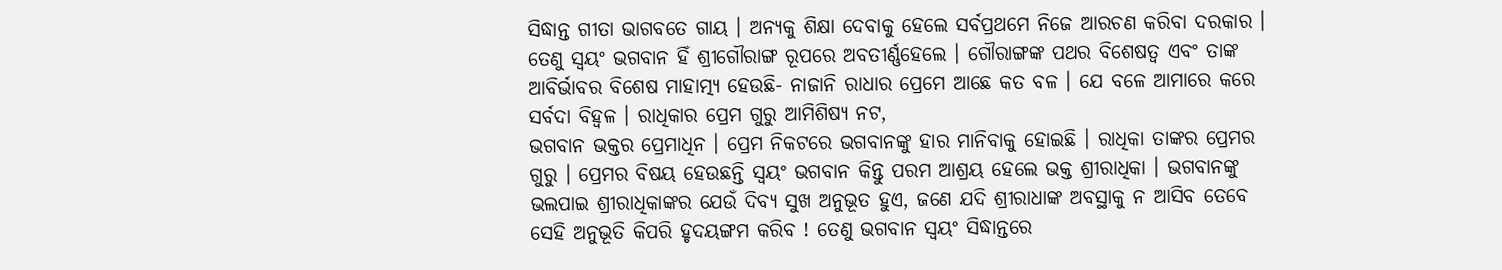ସିଦ୍ଧାନ୍ତ ଗୀତା ଭାଗବତେ ଗାୟ । ଅନ୍ୟକୁ ଶିକ୍ଷା ଦେବାକୁ ହେଲେ ସର୍ବପ୍ରଥମେ ନିଜେ ଆରଚଣ କରିବା ଦରକାର । ତେଣୁ ସ୍ୱୟଂ ଭଗବାନ ହିଁ ଶ୍ରୀଗୌରାଙ୍ଗ ରୂପରେ ଅବତୀର୍ଣ୍ଣହେଲେ । ଗୌରାଙ୍ଗଙ୍କ ପଥର ବିଶେଷତ୍ୱ ଏବଂ ତାଙ୍କ ଆବିର୍ଭାବର ବିଶେଷ ମାହାତ୍ମ୍ୟ ହେଉଛି- ନାଜାନି ରାଧାର ପ୍ରେମେ ଆଛେ କତ ବଳ । ଯେ ବଳେ ଆମାରେ କରେ ସର୍ବଦା ବିହ୍ୱଳ । ରାଧିକାର ପ୍ରେମ ଗୁରୁ ଆମିଶିଷ୍ୟ ନଟ,
ଭଗବାନ ଭକ୍ତର ପ୍ରେମାଧିନ । ପ୍ରେମ ନିକଟରେ ଭଗବାନଙ୍କୁ ହାର ମାନିବାକୁ ହୋଇଛି । ରାଧିକା ତାଙ୍କର ପ୍ରେମର ଗୁରୁ । ପ୍ରେମର ବିଷୟ ହେଉଛନ୍ତି ସ୍ୱୟଂ ଭଗବାନ କିନ୍ତୁ ପରମ ଆଶ୍ରୟ ହେଲେ ଭକ୍ତ ଶ୍ରୀରାଧିକା । ଭଗବାନଙ୍କୁ ଭଲପାଇ ଶ୍ରୀରାଧିକାଙ୍କର ଯେଉଁ ଦିବ୍ୟ ସୁଖ ଅନୁଭୂତ ହୁଏ, ଜଣେ ଯଦି ଶ୍ରୀରାଧାଙ୍କ ଅବସ୍ଥାକୁ ନ ଆସିବ ତେବେ ସେହି ଅନୁଭୂତି କିପରି ହୃଦୟଙ୍ଗମ କରିବ ! ତେଣୁ ଭଗବାନ ସ୍ୱୟଂ ସିଦ୍ଧାନ୍ତରେ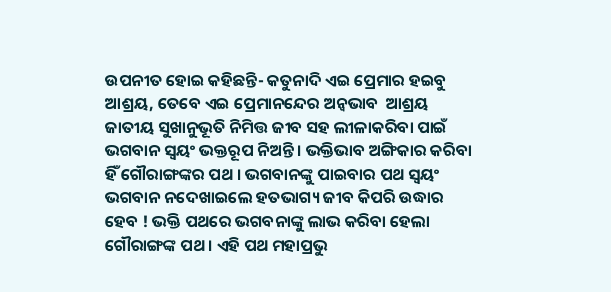ଉପନୀତ ହୋଇ କହିଛନ୍ତି- କତୁନାଦି ଏଇ ପ୍ରେମାର ହଇବୁ ଆଶ୍ରୟ, ତେବେ ଏଇ ପ୍ରେମାନନ୍ଦେର ଅନ୍ୱଭାବ  ଆଶ୍ରୟ ଜାତୀୟ ସୁଖାନୁଭୂତି ନିମିତ୍ତ ଜୀବ ସହ ଲୀଳାକରିବା ପାଇଁ ଭଗବାନ ସ୍ୱୟଂ ଭକ୍ତରୂପ ନିଅନ୍ତି । ଭକ୍ତିଭାବ ଅଙ୍ଗିକାର କରିବା ହିଁ ଗୌରାଙ୍ଗଙ୍କର ପଥ । ଭଗବାନଙ୍କୁ ପାଇବାର ପଥ ସ୍ୱୟଂ ଭଗବାନ ନଦେଖାଇଲେ ହତଭାଗ୍ୟ ଜୀବ କିପରି ଉଦ୍ଧାର ହେବ ! ଭକ୍ତି ପଥରେ ଭଗବନାଙ୍କୁ ଲାଭ କରିବା ହେଲା ଗୌରାଙ୍ଗଙ୍କ ପଥ । ଏହି ପଥ ମହାପ୍ରଭୁ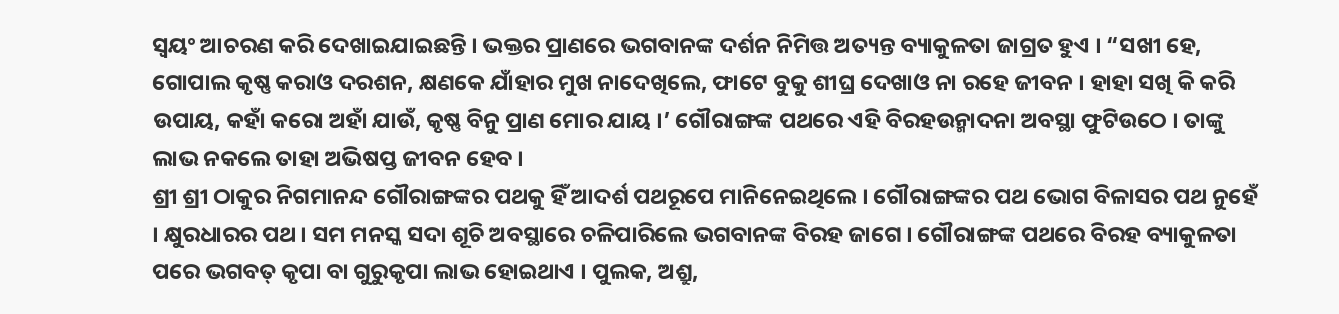ସ୍ୱୟଂ ଆଚରଣ କରି ଦେଖାଇଯାଇଛନ୍ତି । ଭକ୍ତର ପ୍ରାଣରେ ଭଗବାନଙ୍କ ଦର୍ଶନ ନିମିତ୍ତ ଅତ୍ୟନ୍ତ ବ୍ୟାକୁଳତା ଜାଗ୍ରତ ହୁଏ । “ସଖୀ ହେ, ଗୋପାଲ କୃଷ୍ଣ କରାଓ ଦରଶନ, କ୍ଷଣକେ ଯାଁହାର ମୁଖ ନାଦେଖିଲେ, ଫାଟେ ବୁକୁ ଶୀଘ୍ର ଦେଖାଓ ନା ରହେ ଜୀବନ । ହାହା ସଖି କି କରି ଉପାୟ, କହାଁ କରୋ ଅହାଁ ଯାଉଁ, କୃଷ୍ଣ ବିନୁ ପ୍ରାଣ ମୋର ଯାୟ ।’ ଗୌରାଙ୍ଗଙ୍କ ପଥରେ ଏହି ବିରହଉନ୍ମାଦନା ଅବସ୍ଥା ଫୁଟିଉଠେ । ତାଙ୍କୁ ଲାଭ ନକଲେ ତାହା ଅଭିଷପ୍ତ ଜୀବନ ହେବ ।
ଶ୍ରୀ ଶ୍ରୀ ଠାକୁର ନିଗମାନନ୍ଦ ଗୌରାଙ୍ଗଙ୍କର ପଥକୁ ହିଁ ଆଦର୍ଶ ପଥରୂପେ ମାନିନେଇଥିଲେ । ଗୌରାଙ୍ଗଙ୍କର ପଥ ଭୋଗ ବିଳାସର ପଥ ନୁହେଁ । କ୍ଷୁରଧାରର ପଥ । ସମ ମନସ୍କ ସଦା ଶୂଚି ଅବସ୍ଥାରେ ଚଳିପାରିଲେ ଭଗବାନଙ୍କ ବିରହ ଜାଗେ । ଗୌରାଙ୍ଗଙ୍କ ପଥରେ ବିରହ ବ୍ୟାକୁଳତା ପରେ ଭଗବତ୍ କୃପା ବା ଗୁରୁକୃପା ଲାଭ ହୋଇଥାଏ । ପୁଲକ, ଅଶ୍ରୁ,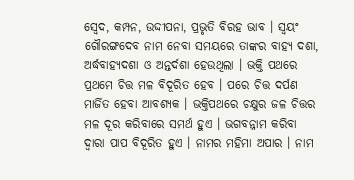ସ୍ୱେଦ, କମ୍ପନ, ଉଦ୍ଦୀପନା, ପ୍ରଭୃତି ବିରହ ଭାବ । ସ୍ୱୟଂ ଗୌରଙ୍ଗଦେବ ନାମ ନେବା ସମୟରେ ତାଙ୍କର ବାହ୍ୟ ଦଶା, ଅର୍ଦ୍ଧବାହ୍ୟଦଶା ଓ ଅନ୍ତର୍ଦଶା ହେଉଥିଲା । ଭକ୍ତି ପଥରେ ପ୍ରଥମେ ଚିତ୍ତ ମଳ ବିଦୂରିତ ହେବ । ପରେ ଚିତ୍ତ ଦର୍ପଣ ମାର୍ଜିତ ହେବା ଆବଶ୍ୟକ । ଭକ୍ତିପଥରେ ଚକ୍ଷୁର ଜଳ ଚିତ୍ତର ମଳ ଦୂର କରିବାରେ ସମର୍ଥ ହୁଏ । ଭଗବନ୍ନାମ କରିବା ଦ୍ୱାରା ପାପ ବିଦୂରିତ ହୁଏ । ନାମର ମହିମା ଅପାର । ନାମ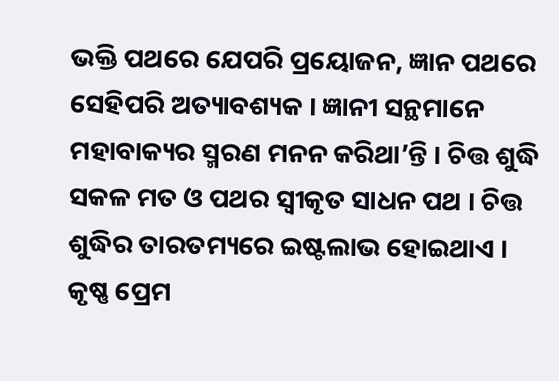ଭକ୍ତି ପଥରେ ଯେପରି ପ୍ରୟୋଜନ, ଜ୍ଞାନ ପଥରେ ସେହିପରି ଅତ୍ୟାବଶ୍ୟକ । ଜ୍ଞାନୀ ସନ୍ଥମାନେ ମହାବାକ୍ୟର ସ୍ମରଣ ମନନ କରିଥା’ନ୍ତି । ଚିତ୍ତ ଶୁଦ୍ଧି ସକଳ ମତ ଓ ପଥର ସ୍ୱୀକୃତ ସାଧନ ପଥ । ଚିତ୍ତ ଶୁଦ୍ଧିର ତାରତମ୍ୟରେ ଇଷ୍ଟଲାଭ ହୋଇଥାଏ । କୃଷ୍ଣ ପ୍ରେମ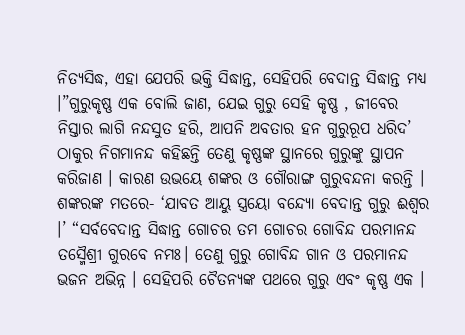ନିତ୍ୟସିଦ୍ଧ, ଏହା ଯେପରି ଭକ୍ତି ସିଦ୍ଧାନ୍ତ, ସେହିପରି ବେଦାନ୍ତ ସିଦ୍ଧାନ୍ତ ମଧ୍ୟ ।”ଗୁରୁକୃଷ୍ଣ ଏକ ବୋଲି ଜାଣ, ଯେଇ ଗୁରୁ ସେହି କୃଷ୍ଣ , ଜୀବେର ନିସ୍ତାର ଲାଗି ନନ୍ଦସୁତ ହରି, ଆପନି ଅବତାର ହନ ଗୁରୁରୂପ ଧରିଦ’ ଠାକୁର ନିଗମାନନ୍ଦ କହିଛନ୍ତି ତେଣୁ କୃଷ୍ଣଙ୍କ ସ୍ଥାନରେ ଗୁରୁଙ୍କୁ ସ୍ଥାପନ କରିଜାଣ । କାରଣ ଉଭୟେ ଶଙ୍କର ଓ ଗୌରାଙ୍ଗ ଗୁରୁବନ୍ଦନା କରନ୍ତି । ଶଙ୍କରଙ୍କ ମତରେ- ‘ଯାବତ ଆୟୁ ସ୍ତ୍ରୟୋ ବନ୍ଦ୍ୟୋ ବେଦାନ୍ତ ଗୁରୁ ଈଶ୍ୱର ।’ “ସର୍ବବେଦାନ୍ତ ସିଦ୍ଧାନ୍ତ ଗୋଚର ତମ ଗୋଚର ଗୋବିନ୍ଦ ପରମାନନ୍ଦ ତସ୍ମୈଶ୍ରୀ ଗୁରବେ ନମଃ। ତେଣୁ ଗୁରୁ ଗୋବିନ୍ଦ ଗାନ ଓ ପରମାନନ୍ଦ ଭଜନ ଅଭିନ୍ନ । ସେହିପରି ଚୈତନ୍ୟଙ୍କ ପଥରେ ଗୁରୁ ଏବଂ କୃଷ୍ଣ ଏକ ।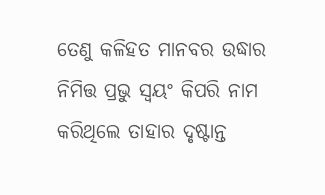ତେଣୁ କଳିହତ ମାନବର ଉଦ୍ଧାର ନିମିତ୍ତ ପ୍ରଭୁ ସ୍ୱୟଂ କିପରି ନାମ କରିଥିଲେ ତାହାର ଦୃଷ୍ଟାନ୍ତ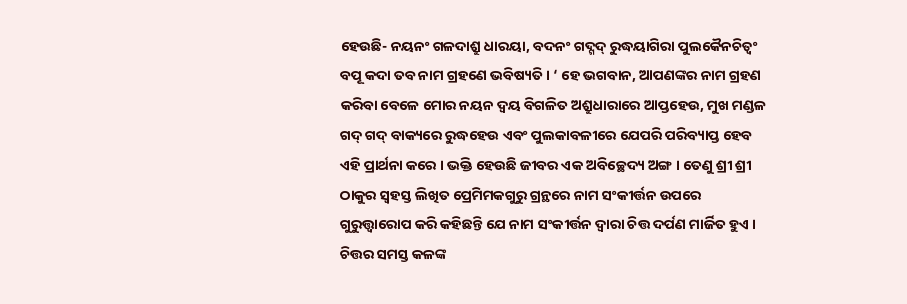ହେଉଛି- ନୟନଂ ଗଳଦାଶ୍ରୁ ଧାରୟା, ବଦନଂ ଗଦ୍ଗଦ୍ ରୁଦ୍ଧୟାଗିରା ପୁଲକୈନଚିତ୍ୱଂ ବପୂ କଦା ତବ ନାମ ଗ୍ରହଣେ ଭବିଷ୍ୟତି । ‘ ହେ ଭଗବାନ, ଆପଣଙ୍କର ନାମ ଗ୍ରହଣ କରିବା ବେଳେ ମୋର ନୟନ ଦ୍ୱୟ ବିଗଳିତ ଅଶ୍ରୁଧାରାରେ ଆପ୍ତହେଉ, ମୁଖ ମଣ୍ଡଳ ଗଦ୍ ଗଦ୍ ବାକ୍ୟରେ ରୁଦ୍ଧହେଉ ଏବଂ ପୁଲକାବଳୀରେ ଯେପରି ପରିବ୍ୟାପ୍ତ ହେବ ଏହି ପ୍ରାର୍ଥନା କରେ । ଭକ୍ତି ହେଉଛି ଜୀବର ଏକ ଅବିଚ୍ଛେଦ୍ୟ ଅଙ୍ଗ । ତେଣୁ ଶ୍ରୀ ଶ୍ରୀ ଠାକୁର ସ୍ୱହସ୍ତ ଲିଖିତ ପ୍ରେମିମକଗୁରୁ ଗ୍ରନ୍ଥରେ ନାମ ସଂକୀର୍ତ୍ତନ ଉପରେ ଗୁରୁତ୍ତ୍ୱାରୋପ କରି କହିଛନ୍ତି ଯେ ନାମ ସଂକୀର୍ତ୍ତନ ଦ୍ୱାରା ଚିତ୍ତ ଦର୍ପଣ ମାର୍ଜିତ ହୁଏ । ଚିତ୍ତର ସମସ୍ତ କଳଙ୍କ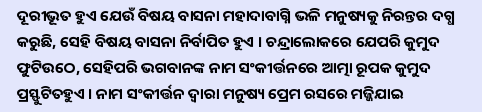ଦୂରୀଭୂତ ହୁଏ ଯେଉଁ ବିଷୟ ବାସନା ମହାଦାବାଗ୍ନି ଭଳି ମନୁଷ୍ୟକୁ ନିରନ୍ତର ଦଗ୍ଧ କରୁଛି, ସେହି ବିଷୟ ବାସନା ନିର୍ବାପିତ ହୁଏ । ଚନ୍ଦ୍ରାଲୋକରେ ଯେପରି କୁମୁଦ ଫୁଟିଉଠେ, ସେହିପରି ଭଗବାନଙ୍କ ନାମ ସଂକୀର୍ତ୍ତନରେ ଆତ୍ମା ରୂପକ କୁମୁଦ ପ୍ରସ୍ଫୁଟିତହୁଏ । ନାମ ସଂକୀର୍ତ୍ତନ ଦ୍ୱାରା ମନୁଷ୍ୟ ପ୍ରେମ ରସରେ ମଜ୍ଜିଯାଇ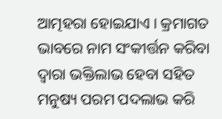ଆତ୍ମହରା ହୋଇଯାଏ । କ୍ରମାଗତ ଭାବରେ ନାମ ସଂକୀର୍ତ୍ତନ କରିବା ଦ୍ୱାରା ଭକ୍ତିଲାଭ ହେବା ସହିତ ମନୁଷ୍ୟ ପରମ ପଦଲାଭ କରି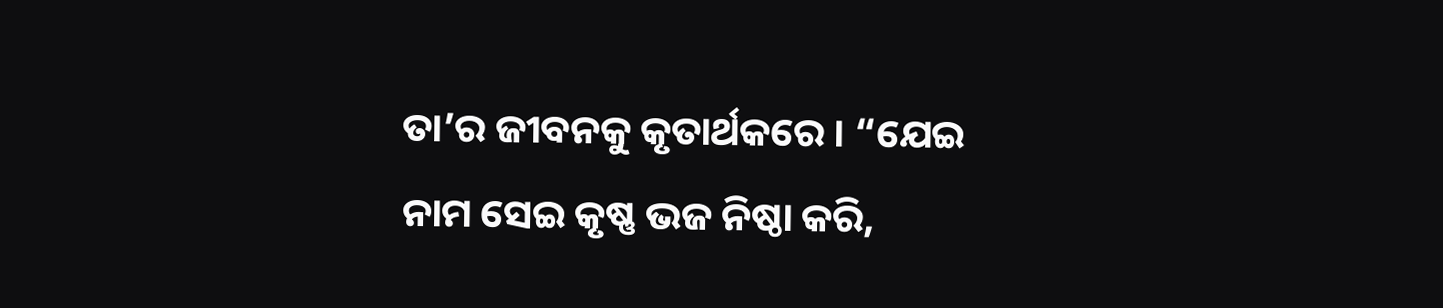ତା’ର ଜୀବନକୁ କୃତାର୍ଥକରେ । “ଯେଇ ନାମ ସେଇ କୃଷ୍ଣ ଭଜ ନିଷ୍ଠା କରି,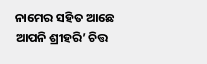ନାମେର ସହିତ ଆଛେ ଆପନି ଶ୍ରୀହରି’ ଚିତ୍ତ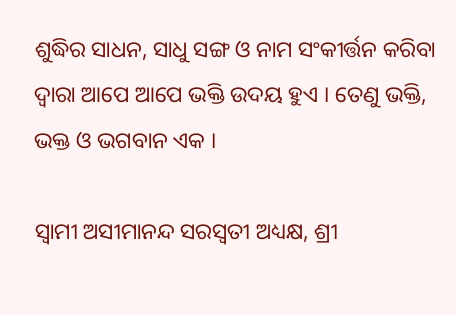ଶୁଦ୍ଧିର ସାଧନ, ସାଧୁ ସଙ୍ଗ ଓ ନାମ ସଂକୀର୍ତ୍ତନ କରିବା ଦ୍ୱାରା ଆପେ ଆପେ ଭକ୍ତି ଉଦୟ ହୁଏ । ତେଣୁ ଭକ୍ତି, ଭକ୍ତ ଓ ଭଗବାନ ଏକ ।

ସ୍ୱାମୀ ଅସୀମାନନ୍ଦ ସରସ୍ୱତୀ ଅଧ୍ୟକ୍ଷ, ଶ୍ରୀ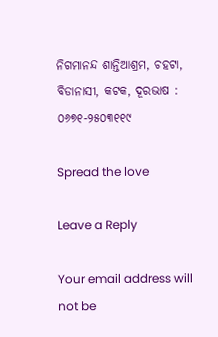ନିଗମାନନ୍ଦ ଶାନ୍ତିଆଶ୍ରମ, ଚହଟା, ବିଡାନାସୀ, କଟକ, ଦୂରଭାଷ : ୦୬୭୧-୨୫୦୩୧୧୯

Spread the love

Leave a Reply

Your email address will not be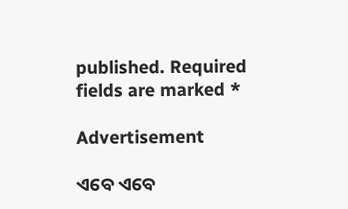published. Required fields are marked *

Advertisement

ଏବେ ଏବେ